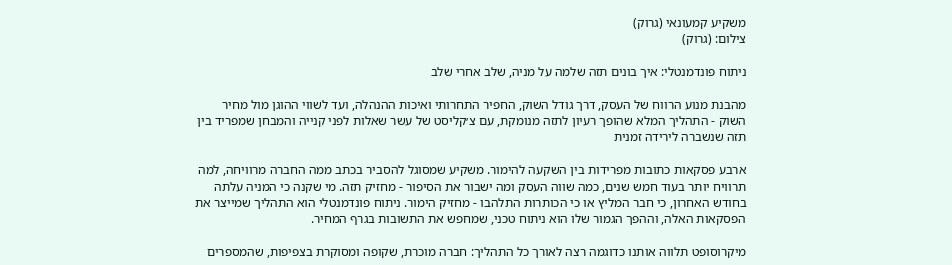משקיע קמעונאי (גרוק)
צילום: (גרוק)

ניתוח פונדמנטלי: איך בונים תזה שלמה על מניה, שלב אחרי שלב

מהבנת מנוע הרווח של העסק, דרך גודל השוק, החפיר התחרותי ואיכות ההנהלה, ועד לשווי ההוגן מול מחיר השוק - התהליך המלא שהופך רעיון לתזה מנומקת, עם צ׳קליסט של עשר שאלות לפני קנייה והמבחן שמפריד בין תזה שנשברה לירידה זמנית

ארבע פסקאות כתובות מפרידות בין השקעה להימור. משקיע שמסוגל להסביר בכתב ממה החברה מרוויחה, למה תרוויח יותר בעוד חמש שנים, כמה שווה העסק ומה ישבור את הסיפור - מחזיק תזה. מי שקנה כי המניה עלתה בחודש האחרון, כי חבר המליץ או כי הכותרות התלהבו - מחזיק הימור. ניתוח פונדמנטלי הוא התהליך שמייצר את הפסקאות האלה, וההפך הגמור שלו הוא ניתוח טכני, שמחפש את התשובות בגרף המחיר.

מיקרוסופט תלווה אותנו כדוגמה רצה לאורך כל התהליך: חברה מוכרת, שקופה ומסוקרת בצפיפות, שהמספרים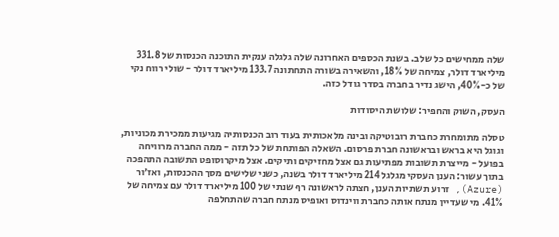שלה ממחישים כל שלב. בשנת הכספים האחרונה שלה גלגלה ענקית התוכנה הכנסות של 331.8 מיליארד דולר, צמיחה של 18%, והשאירה בשורה התחתונה 133.7 מיליארד דולר - שולי רווח נקי של כ-40%, הישג נדיר בחברה בסדר גודל כזה.

העסק, השוק והחפיר: שלושת היסודות

טסלה מתומחרת כחברת רובוטיקה ובינה מלאכותית בעוד רוב הכנסותיה מגיעות ממכירת מכוניות, וגוגל היא בראש ובראשונה חברת פרסום. השאלה הפותחת של כל תזה - ממה החברה מרוויחה בפועל - מייצרת תשובות מפתיעות גם אצל מחזיקים ותיקים. אצל מיקרוסופט התשובה התהפכה בתוך עשור: הענן העסקי מגלגל 214 מיליארד דולר בשנה, כשני שלישים מסך ההכנסות, ואז׳ור (Azure), זרוע תשתיות הענן, חצתה לראשונה רף שנתי של 100 מיליארד דולר עם צמיחה של 41%. מי שעדיין מנתח אותה כחברת ווינדוס ואופיס מנתח חברה שהתחלפה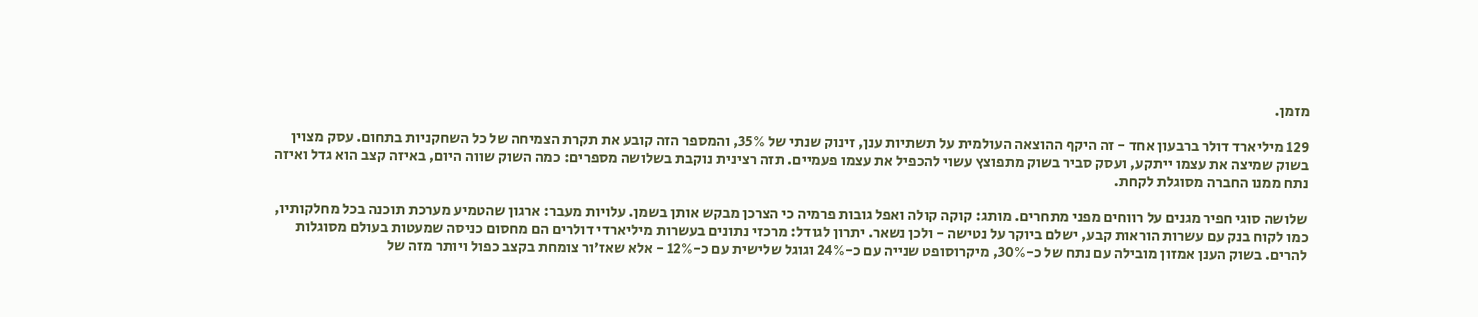מזמן.

129 מיליארד דולר ברבעון אחד - זה היקף ההוצאה העולמית על תשתיות ענן, זינוק שנתי של 35%, והמספר הזה קובע את תקרת הצמיחה של כל השחקניות בתחום. עסק מצוין בשוק שמיצה את עצמו ייתקע, ועסק סביר בשוק מתפוצץ עשוי להכפיל את עצמו פעמיים. תזה רצינית נוקבת בשלושה מספרים: כמה השוק שווה היום, באיזה קצב הוא גדל ואיזה נתח ממנו החברה מסוגלת לקחת.

שלושה סוגי חפיר מגנים על רווחים מפני מתחרים. מותג: קוקה קולה ואפל גובות פרמיה כי הצרכן מבקש אותן בשמן. עלויות מעבר: ארגון שהטמיע מערכת תוכנה בכל מחלקותיו, כמו לקוח בנק עם עשרות הוראות קבע, ישלם ביוקר על נטישה - ולכן נשאר. יתרון לגודל: מרכזי נתונים בעשרות מיליארדי דולרים הם מחסום כניסה שמעטות בעולם מסוגלות להרים. בשוק הענן אמזון מובילה עם נתח של כ-30%, מיקרוסופט שנייה עם כ-24% וגוגל שלישית עם כ-12% - אלא שאז׳ור צומחת בקצב כפול ויותר מזה של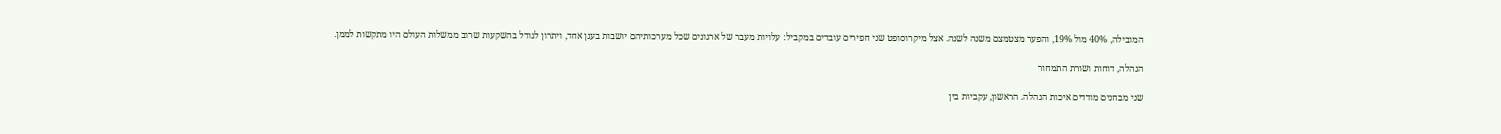המובילה, 40% מול 19%, והפער מצטמצם משנה לשנה. אצל מיקרוסופט שני חפירים עובדים במקביל: עלויות מעבר של ארגונים שכל מערכותיהם יושבות בענן אחד, ויתרון לגודל בהשקעות שרוב ממשלות העולם היו מתקשות לממן.

הנהלה, דוחות ושורת התמחור

שני מבחנים מודדים איכות הנהלה. הראשון, עקביות בין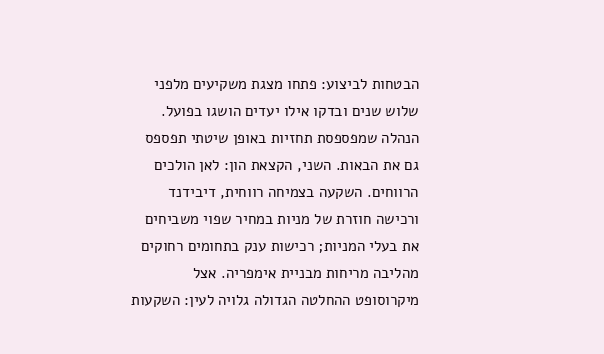הבטחות לביצוע: פתחו מצגת משקיעים מלפני שלוש שנים ובדקו אילו יעדים הושגו בפועל. הנהלה שמפספסת תחזיות באופן שיטתי תפספס גם את הבאות. השני, הקצאת הון: לאן הולכים הרווחים. השקעה בצמיחה רווחית, דיבידנד ורכישה חוזרת של מניות במחיר שפוי משביחים את בעלי המניות; רכישות ענק בתחומים רחוקים מהליבה מריחות מבניית אימפריה. אצל מיקרוסופט ההחלטה הגדולה גלויה לעין: השקעות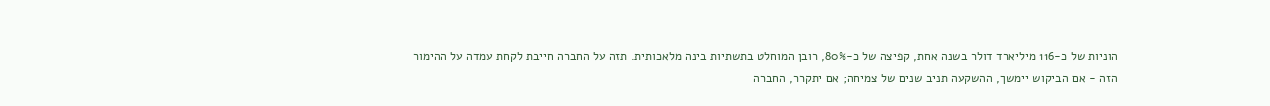הוניות של כ-116 מיליארד דולר בשנה אחת, קפיצה של כ-80%, רובן המוחלט בתשתיות בינה מלאכותית. תזה על החברה חייבת לקחת עמדה על ההימור הזה - אם הביקוש יימשך, ההשקעה תניב שנים של צמיחה; אם יתקרר, החברה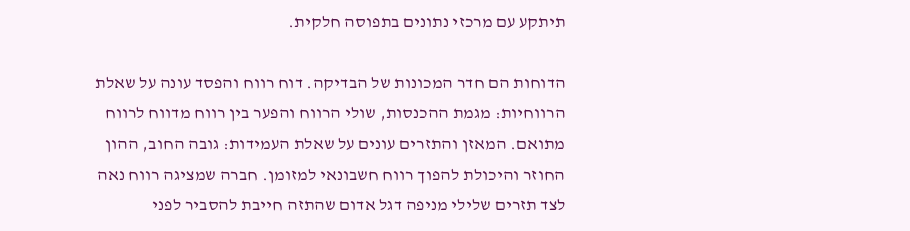תיתקע עם מרכזי נתונים בתפוסה חלקית.

הדוחות הם חדר המכונות של הבדיקה. דוח רווח והפסד עונה על שאלת הרווחיות: מגמת ההכנסות, שולי הרווח והפער בין רווח מדווח לרווח מתואם. המאזן והתזרים עונים על שאלת העמידות: גובה החוב, ההון החוזר והיכולת להפוך רווח חשבונאי למזומן. חברה שמציגה רווח נאה לצד תזרים שלילי מניפה דגל אדום שהתזה חייבת להסביר לפני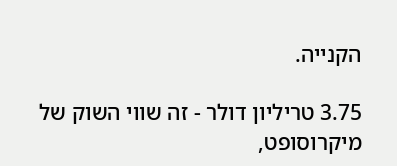הקנייה.

3.75 טריליון דולר - זה שווי השוק של מיקרוסופט,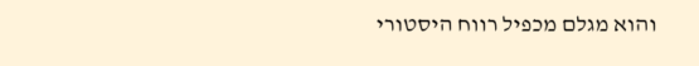והוא מגלם מכפיל רווח היסטורי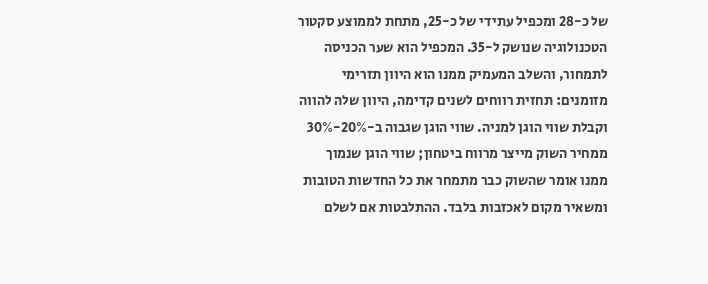של כ-28 ומכפיל עתידי של כ-25, מתחת לממוצע סקטור הטכנולוגיה שנושק ל-35. המכפיל הוא שער הכניסה לתמחור, והשלב המעמיק ממנו הוא היוון תזרימי מזומנים: תחזית רווחים לשנים קדימה, היוון שלה להווה וקבלת שווי הוגן למניה. שווי הוגן שגבוה ב-20%-30% ממחיר השוק מייצר מרווח ביטחון; שווי הוגן שנמוך ממנו אומר שהשוק כבר מתמחר את כל החדשות הטובות ומשאיר מקום לאכזבות בלבד. ההתלבטות אם לשלם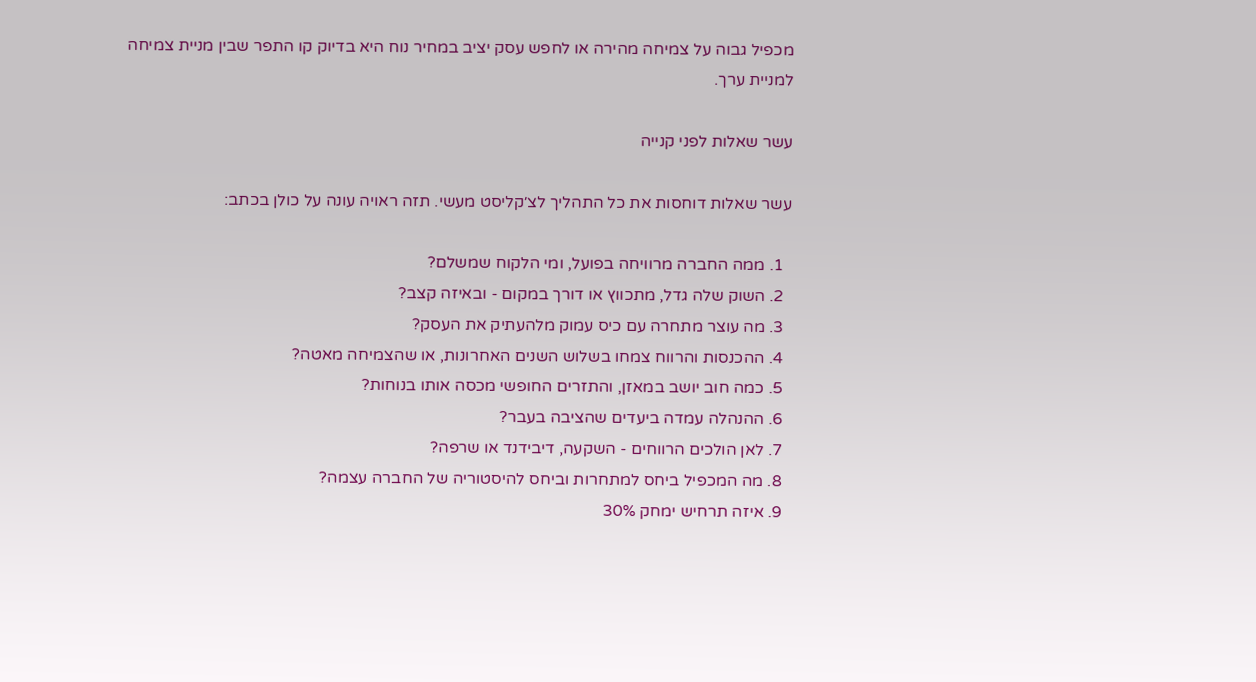מכפיל גבוה על צמיחה מהירה או לחפש עסק יציב במחיר נוח היא בדיוק קו התפר שבין מניית צמיחה למניית ערך.

עשר שאלות לפני קנייה

עשר שאלות דוחסות את כל התהליך לצ׳קליסט מעשי. תזה ראויה עונה על כולן בכתב:

  1. ממה החברה מרוויחה בפועל, ומי הלקוח שמשלם?
  2. השוק שלה גדל, מתכווץ או דורך במקום - ובאיזה קצב?
  3. מה עוצר מתחרה עם כיס עמוק מלהעתיק את העסק?
  4. ההכנסות והרווח צמחו בשלוש השנים האחרונות, או שהצמיחה מאטה?
  5. כמה חוב יושב במאזן, והתזרים החופשי מכסה אותו בנוחות?
  6. ההנהלה עמדה ביעדים שהציבה בעבר?
  7. לאן הולכים הרווחים - השקעה, דיבידנד או שרפה?
  8. מה המכפיל ביחס למתחרות וביחס להיסטוריה של החברה עצמה?
  9. איזה תרחיש ימחק 30%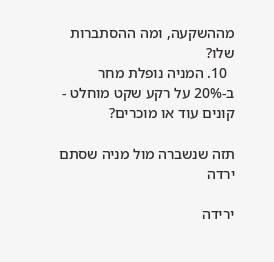מההשקעה, ומה ההסתברות שלו?
  10. המניה נופלת מחר ב-20% על רקע שקט מוחלט - קונים עוד או מוכרים?

תזה שנשברה מול מניה שסתם ירדה

ירידה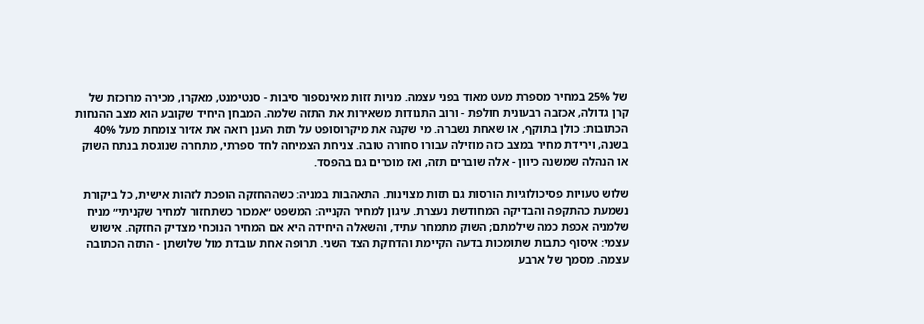של 25% במחיר מספרת מעט מאוד בפני עצמה. מניות זזות מאינספור סיבות - סנטימנט, מאקרו, מכירה מרוכזת של קרן גדולה, אכזבה רבעונית חולפת - ורוב התנודות משאירות את התזה שלמה. המבחן היחיד שקובע הוא מצב ההנחות הכתובות: כולן בתוקף, או שאחת נשברה. מי שקנה את מיקרוסופט על תזת הענן רואה את אז׳ור צומחת מעל 40% בשנה, וירידת מחיר במצב כזה מוזילה עבורו סחורה טובה. צניחת הצמיחה לחד ספרתי, מתחרה שנוגסת בנתח השוק או הנהלה שמשנה כיוון - אלה שוברים תזה, ואז מוכרים גם בהפסד.

שלוש טעויות פסיכולוגיות הורסות גם תזות מצוינות. התאהבות במניה: כשההחזקה הופכת לזהות אישית, כל ביקורת נשמעת כהתקפה והבדיקה המחודשת נעצרת. עיגון למחיר הקנייה: המשפט ״אמכור כשתחזור למחיר שקניתי״ מניח שלמניה אכפת כמה שילמתם; השוק מתמחר עתיד, והשאלה היחידה היא אם המחיר הנוכחי מצדיק החזקה. אישוש עצמי: איסוף כתבות שתומכות בדעה הקיימת והדחקת הצד השני. תרופה אחת עובדת מול שלושתן - התזה הכתובה עצמה. מסמך של ארבע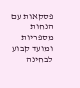פסקאות עם הנחות מספריות ומועד קבוע לבחינה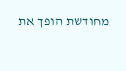מחודשת הופך את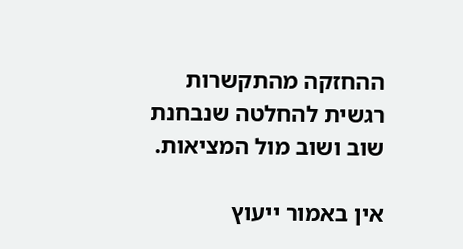ההחזקה מהתקשרות רגשית להחלטה שנבחנת שוב ושוב מול המציאות.

אין באמור ייעוץ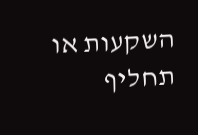השקעות או תחליף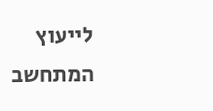לייעוץ המתחשב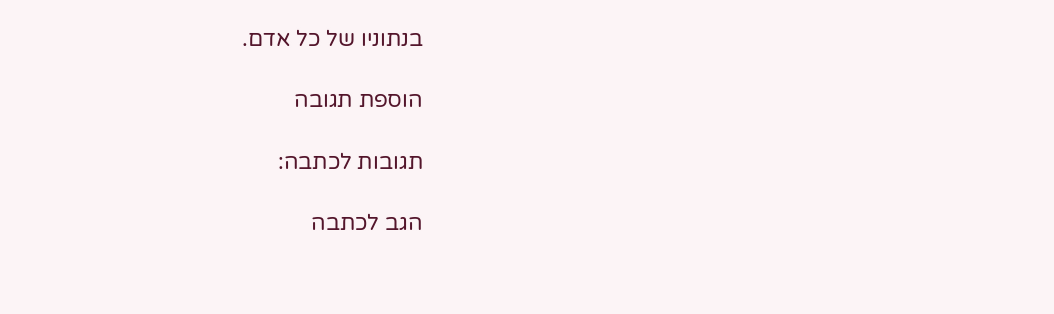בנתוניו של כל אדם.

הוספת תגובה

תגובות לכתבה:

הגב לכתבה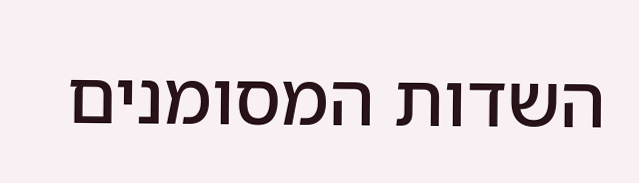השדות המסומנים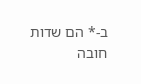ב-* הם שדות חובה